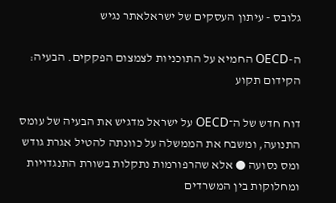גלובס - עיתון העסקים של ישראלאתר נגיש

ה-OECD החמיא על התוכניות לצמצום הפקקים. הבעיה: הקידום תקוע

דוח חדש של ה־OECD על ישראל מדגיש את הבעיה של עומס התנועה, ומשבח את הממשלה על כוונתה להטיל אגרת גודש ומס נסועה ● אלא שהרפורמות נתקלות בשורת התנגדויות ומחלוקות בין המשרדים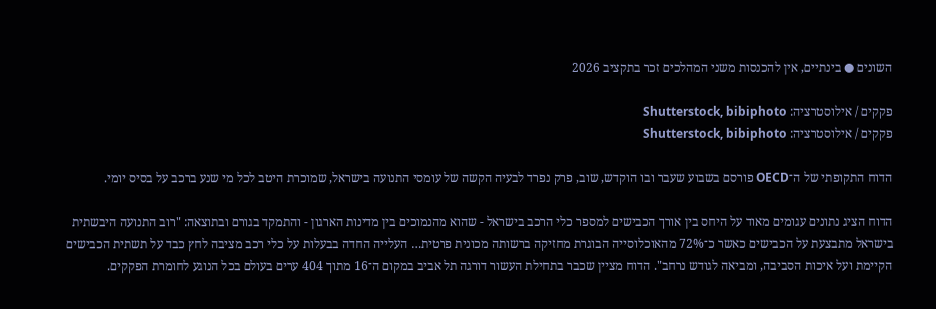השונים ● בינתיים, אין להכנסות משני המהלכים זכר בתקציב 2026

פקקים / אילוסטרציה: Shutterstock, bibiphoto
פקקים / אילוסטרציה: Shutterstock, bibiphoto

הדוח התקופתי של ה־OECD פורסם בשבוע שעבר ובו הוקדש, שוב, פרק נפרד לבעיה הקשה של עומסי התנועה בישראל, שמוכרת היטב לכל מי שנע ברכב על בסיס יומי.

הדוח הציג נתונים עגומים מאוד על היחס בין אורך הכבישים למספר כלי הרכב בישראל - שהוא מהנמוכים בין מדינות הארגון - והתמקד בגורם ובתוצאה: "רוב התנועה היבשתית בישראל מתבצעת על הכבישים כאשר כ־72% מהאוכלוסייה הבוגרת מחזיקה ברשותה מכונית פרטית… העלייה החדה בבעלות על כלי רכב מציבה לחץ כבד על תשתית הכבישים הקיימת ועל איכות הסביבה, ומביאה לגודש נרחב". הדוח מציין שכבר בתחילת העשור דורגה תל אביב במקום ה־16 מתוך 404 ערים בעולם בכל הנוגע לחומרת הפקקים.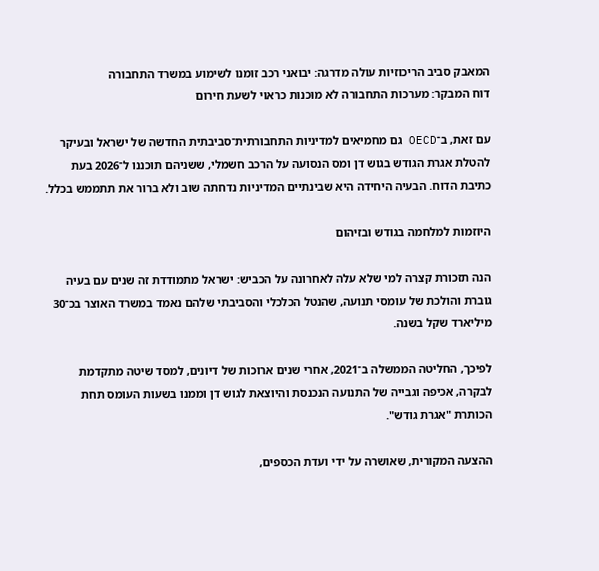המאבק סביב הריכוזיות עולה מדרגה: יבואני רכב זומנו לשימוע במשרד התחבורה
דוח המבקר: מערכות התחבורה לא מוכנות כראוי לשעת חירום

עם זאת, ב־OECD גם מחמיאים למדיניות התחבורתית־סביבתית החדשה של ישראל ובעיקר להטלת אגרת הגודש בגוש דן ומס הנסועה על הרכב חשמלי, ששניהם תוכננו ל־2026 בעת כתיבת הדוח. הבעיה היחידה היא שבינתיים המדיניות נדחתה שוב ולא ברור את תתממש בכלל.

היוזמות למלחמה בגודש ובזיהום

הנה תזכורת קצרה למי שלא עלה לאחרונה על הכביש: ישראל מתמודדת זה שנים עם בעיה גוברת והולכת של עומסי תנועה, שהנטל הכלכלי והסביבתי שלהם נאמד במשרד האוצר בכ־30 מיליארד שקל בשנה.

לפיכך, החליטה הממשלה ב־2021, אחרי שנים ארוכות של דיונים, למסד שיטה מתקדמת לבקרה, אכיפה וגבייה של התנועה הנכנסת והיוצאת לגוש דן וממנו בשעות העומס תחת הכותרת "אגרת גודש".

ההצעה המקורית, שאושרה על ידי ועדת הכספים,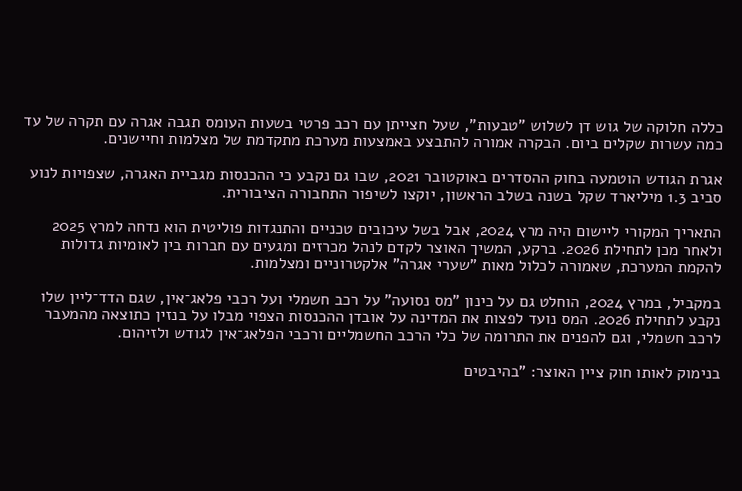כללה חלוקה של גוש דן לשלוש "טבעות", שעל חצייתן עם רכב פרטי בשעות העומס תגבה אגרה עם תקרה של עד כמה עשרות שקלים ביום. הבקרה אמורה להתבצע באמצעות מערכת מתקדמת של מצלמות וחיישנים.

אגרת הגודש הוטמעה בחוק ההסדרים באוקטובר 2021, שבו גם נקבע כי ההכנסות מגביית האגרה, שצפויות לנוע סביב 1.3 מיליארד שקל בשנה בשלב הראשון, יוקצו לשיפור התחבורה הציבורית.

התאריך המקורי ליישום היה מרץ 2024, אבל בשל עיכובים טכניים והתנגדות פוליטית הוא נדחה למרץ 2025 ולאחר מכן לתחילת 2026. ברקע, המשיך האוצר לקדם לנהל מכרזים ומגעים עם חברות בין לאומיות גדולות להקמת המערכת, שאמורה לכלול מאות "שערי אגרה" אלקטרוניים ומצלמות.

במקביל, במרץ 2024, הוחלט גם על כינון "מס נסועה" על רכב חשמלי ועל רכבי פלאג־אין, שגם הדד־ליין שלו נקבע לתחילת 2026. המס נועד לפצות את המדינה על אובדן ההכנסות הצפוי מבלו על בנזין כתוצאה מהמעבר לרכב חשמלי, וגם להפנים את התרומה של כלי הרכב החשמליים ורכבי הפלאג־אין לגודש ולזיהום.

בנימוק לאותו חוק ציין האוצר: "בהיבטים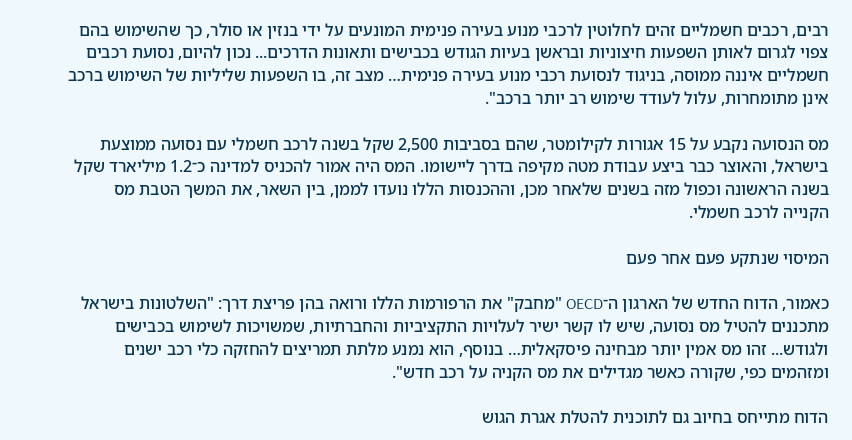רבים, רכבים חשמליים זהים לחלוטין לרכבי מנוע בעירה פנימית המונעים על ידי בנזין או סולר, כך שהשימוש בהם צפוי לגרום לאותן השפעות חיצוניות ובראשן בעיות הגודש בכבישים ותאונות הדרכים... נכון להיום, נסועת רכבים חשמליים איננה ממוסה, בניגוד לנסועת רכבי מנוע בעירה פנימית… מצב זה, בו השפעות שליליות של השימוש ברכב אינן מתומחרות, עלול לעודד שימוש רב יותר ברכב".

מס הנסועה נקבע על 15 אגורות לקילומטר, שהם בסביבות 2,500 שקל בשנה לרכב חשמלי עם נסועה ממוצעת בישראל, והאוצר כבר ביצע עבודת מטה מקיפה בדרך ליישומו. המס היה אמור להכניס למדינה כ־1.2 מיליארד שקל בשנה הראשונה וכפול מזה בשנים שלאחר מכן, וההכנסות הללו נועדו לממן, בין השאר, את המשך הטבת מס הקנייה לרכב חשמלי.

המיסוי שנתקע פעם אחר פעם

כאמור, הדוח החדש של הארגון ה־OECD "מחבק" את הרפורמות הללו ורואה בהן פריצת דרך: "השלטונות בישראל מתכננים להטיל מס נסועה, שיש לו קשר ישיר לעלויות התקציביות והחברתיות, שמשויכות לשימוש בכבישים ולגודש... זהו מס אמין יותר מבחינה פיסקאלית… בנוסף, הוא נמנע מלתת תמריצים להחזקה כלי רכב ישנים ומזהמים כפי, שקורה כאשר מגדילים את מס הקניה על רכב חדש".

הדוח מתייחס בחיוב גם לתוכנית להטלת אגרת הגוש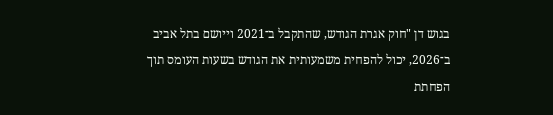בגוש דן "חוק אגרת הגודש, שהתקבל ב־2021 וייושם בתל אביב ב־2026, יכול להפחית משמעותית את הגודש בשעות העומס תוך הפחתת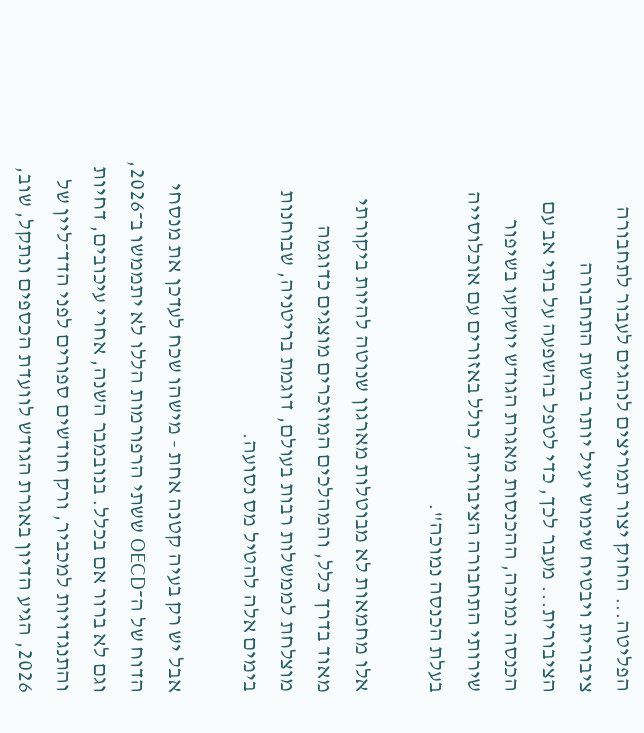הפליטה... החוק יצור תמריצים לנהגים לעבור לתחבורה ציבורית ויבטיח שימוש יעיל יותר ברשת התחבורה הציבורית... מעבר לכך, כדי לטפל בהשפעה על בתי אב עם הכנסה נמוכה, ההכנסות מאגרת הגודש יושקעו בשיפור שירותי התחבורה הציבורית, כולל באזורים עם אוכלוסייה בעלת הכנסה נמוכה".

אלו מחמאות לא מבוטלות מארגון שנוטה להיות ביקורתי מאוד בדרך כלל, והמהלכים המוזכרים מוצגים כדוגמה מוצלחת לממשלות רבות בעולם, דוגמת בריטניה, שבוחנות בימים אלה להטיל מס נסועה.

אבל יש רק בעיה קטנה אחת - מישהו שכח לעדכן את מנסחי הדוח של ה־OECD ששתי הרפורמות הללו לא יתממשו ב־2026, וגם לא ברור אם בכלל. בנובמבר השנה, אחרי עיכובים, דחיות והתנגדויות למכביר, ורק חודשים ספורים לפני הדד־ליין של 2026, הגיע הדיון באגרת הגודש לוועדת הכספים ונתקל, שוב,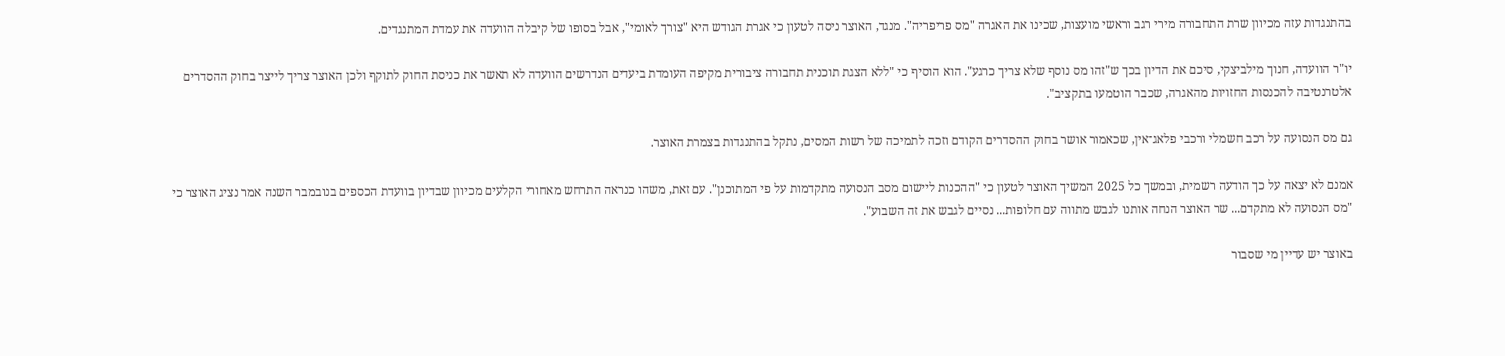בהתנגדות עזה מכיוון שרת התחבורה מירי רגב וראשי מועצות, שכינו את האגרה "מס פריפריה". מנגד, האוצר ניסה לטעון כי אגרת הגודש היא "צורך לאומי", אבל בסופו של קיבלה הוועדה את עמדת המתנגדים.

יו"ר הוועדה, חנוך מילביצקי, סיכם את הדיון בכך ש"זהו מס נוסף שלא צריך כרגע". הוא הוסיף כי "ללא הצגת תוכנית תחבורה ציבורית מקיפה העומדת ביעדים הנדרשים הוועדה לא תאשר את כניסת החוק לתוקף ולכן האוצר צריך לייצר בחוק ההסדרים אלטרנטיבה להכנסות החזויות מהאגרה, שכבר הוטמעו בתקציב".

גם מס הנסועה על רכב חשמלי ורכבי פלאג־אין, שכאמור אושר בחוק ההסדרים הקודם וזכה לתמיכה של רשות המסים, נתקל בהתנגדות בצמרת האוצר.

אמנם לא יצאה על כך הודעה רשמית, ובמשך כל 2025 המשיך האוצר לטעון כי "ההכנות ליישום מסב הנסועה מתקדמות על פי המתוכנן". עם זאת, משהו כנראה התרחש מאחורי הקלעים מכיוון שבדיון בוועדת הכספים בנובמבר השנה אמר נציג האוצר כי "מס הנסועה לא מתקדם... שר האוצר הנחה אותנו לגבש מתווה עם חלופות... נסיים לגבש את זה השבוע".

באוצר יש עדיין מי שסבור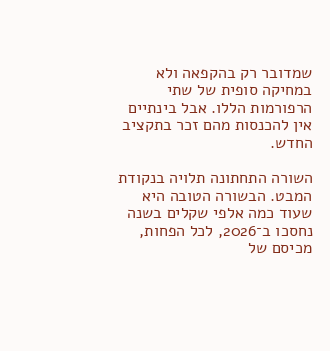שמדובר רק בהקפאה ולא במחיקה סופית של שתי הרפורמות הללו. אבל בינתיים אין להכנסות מהם זכר בתקציב החדש.

השורה התחתונה תלויה בנקודת המבט. הבשורה הטובה היא שעוד כמה אלפי שקלים בשנה נחסכו ב־2026, לכל הפחות, מכיסם של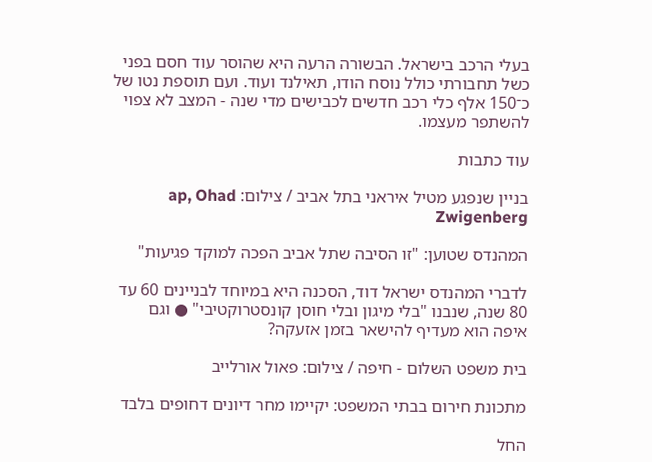בעלי הרכב בישראל. הבשורה הרעה היא שהוסר עוד חסם בפני כשל תחבורתי כולל נוסח הודו, תאילנד ועוד. ועם תוספת נטו של כ־150 אלף כלי רכב חדשים לכבישים מדי שנה - המצב לא צפוי להשתפר מעצמו.

עוד כתבות

בניין שנפגע מטיל איראני בתל אביב / צילום: ap, Ohad Zwigenberg

המהנדס שטוען: "זו הסיבה שתל אביב הפכה למוקד פגיעות"

לדברי המהנדס ישראל דוד, הסכנה היא במיוחד לבניינים 60 עד 80 שנה, שנבנו "בלי מיגון ובלי חוסן קונסטרוקטיבי" ● וגם איפה הוא מעדיף להישאר בזמן אזעקה?

בית משפט השלום - חיפה / צילום: פאול אורלייב

מתכונת חירום בבתי המשפט: יקיימו מחר דיונים דחופים בלבד

החל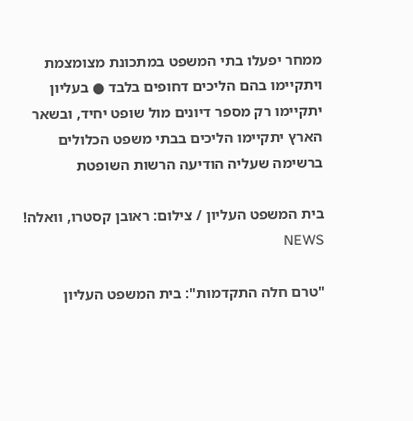ממחר יפעלו בתי המשפט במתכונת מצומצמת ויתקיימו בהם הליכים דחופים בלבד ● בעליון יתקיימו רק מספר דיונים מול שופט יחיד, ובשאר הארץ יתקיימו הליכים בבתי משפט הכלולים ברשימה שעליה הודיעה הרשות השופטת

בית המשפט העליון / צילום: ראובן קסטרו, וואלה! NEWS

"טרם חלה התקדמות": בית המשפט העליון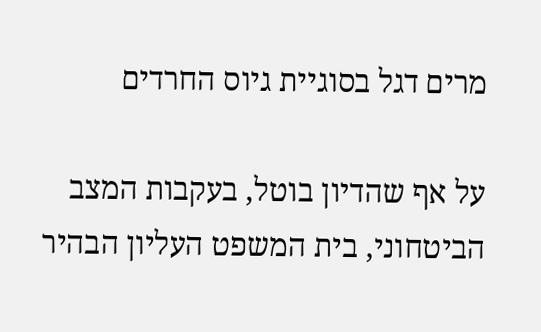מרים דגל בסוגיית גיוס החרדים

על אף שהדיון בוטל, בעקבות המצב הביטחוני, בית המשפט העליון הבהיר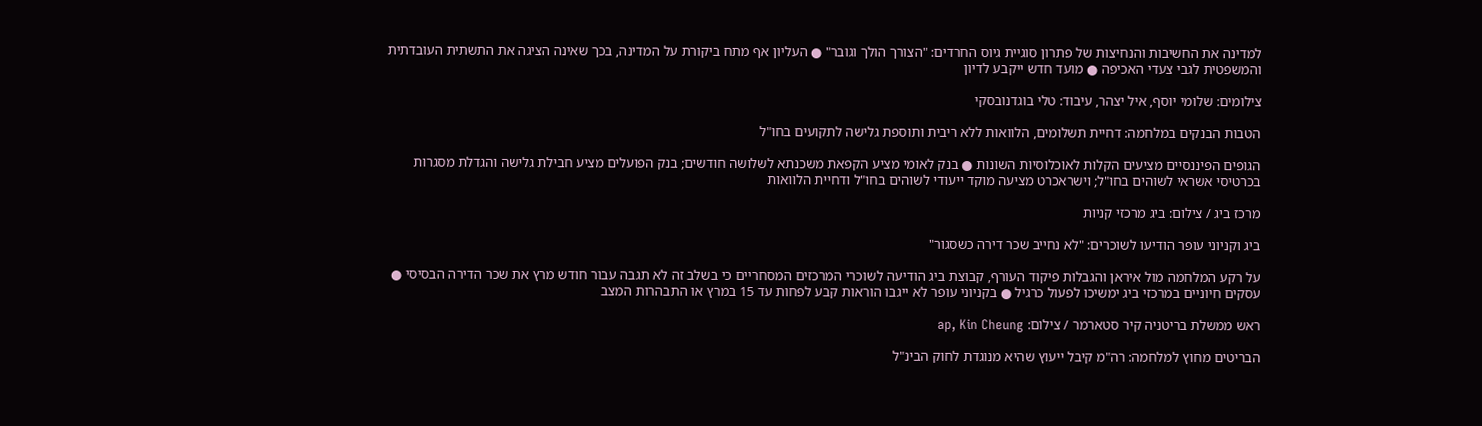למדינה את החשיבות והנחיצות של פתרון סוגיית גיוס החרדים: "הצורך הולך וגובר" ● העליון אף מתח ביקורת על המדינה, בכך שאינה הציגה את התשתית העובדתית והמשפטית לגבי צעדי האכיפה ● מועד חדש ייקבע לדיון

צילומים: שלומי יוסף, איל יצהר, עיבוד: טלי בוגדנובסקי

הטבות הבנקים במלחמה: דחיית תשלומים, הלוואות ללא ריבית ותוספת גלישה לתקועים בחו"ל

הגופים הפיננסיים מציעים הקלות לאוכלוסיות השונות ● בנק לאומי מציע הקפאת משכנתא לשלושה חודשים; בנק הפועלים מציע חבילת גלישה והגדלת מסגרות בכרטיסי אשראי לשוהים בחו"ל; וישראכרט מציעה מוקד ייעודי לשוהים בחו"ל ודחיית הלוואות

מרכז ביג / צילום: ביג מרכזי קניות

ביג וקניוני עופר הודיעו לשוכרים: "לא נחייב שכר דירה כשסגור"

על רקע המלחמה מול איראן והגבלות פיקוד העורף, קבוצת ביג הודיעה לשוכרי המרכזים המסחריים כי בשלב זה לא תגבה עבור חודש מרץ את שכר הדירה הבסיסי ● עסקים חיוניים במרכזי ביג ימשיכו לפעול כרגיל ● בקניוני עופר לא ייגבו הוראות קבע לפחות עד 15 במרץ או התבהרות המצב

ראש ממשלת בריטניה קיר סטארמר / צילום: ap, Kin Cheung

הבריטים מחוץ למלחמה: רה"מ קיבל ייעוץ שהיא מנוגדת לחוק הבינ"ל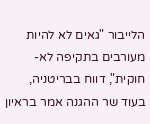הלייבור "גאים לא להיות מעורבים בתקיפה לא-חוקית", דווח בבריטניה, בעוד שר ההגנה אמר בראיון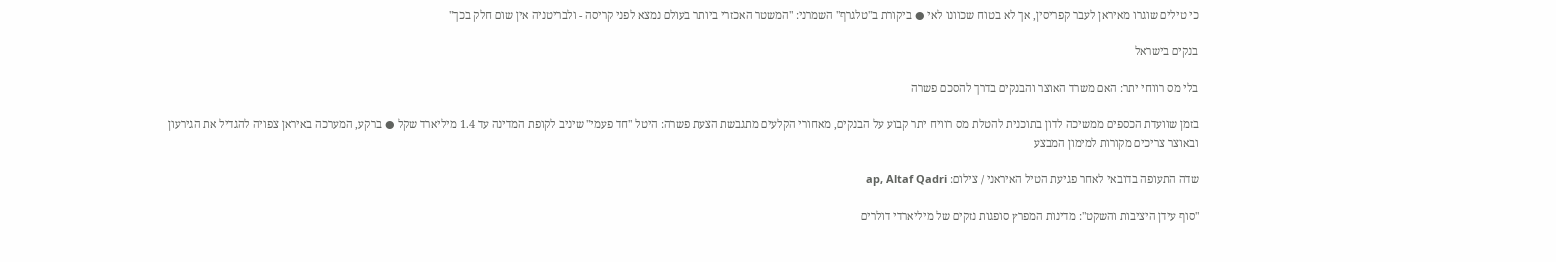כי טילים שוגרו מאיראן לעבר קפריסין, אך לא בטוח שכוונו לאי ● ביקורת ב"טלגרף" השמרני: "המשטר האכזרי ביותר בעולם נמצא לפני קריסה - ולבריטניה אין שום חלק בכך"

בנקים בישראל

בלי מס רווחי יתר: האם משרד האוצר והבנקים בדרך להסכם פשרה

בזמן שוועדת הכספים ממשיכה לדון בתוכנית להטלת מס רוויח יתר קבוע על הבנקים, מאחורי הקלעים מתגבשת הצעת פשרה: היטל "חד פעמי" שיניב לקופת המדינה עד 1.4 מיליארד שקל ● ברקע, המערכה באיראן צפויה להגדיל את הגירעון ובאוצר צריכים מקורות למימון המבצע

שדה התעופה בדובאי לאחר פגיעת הטיל האיראני / צילום: ap, Altaf Qadri

"סוף עידן היציבות והשקט": מדינות המפרץ סופגות נזקים של מיליארדי דולרים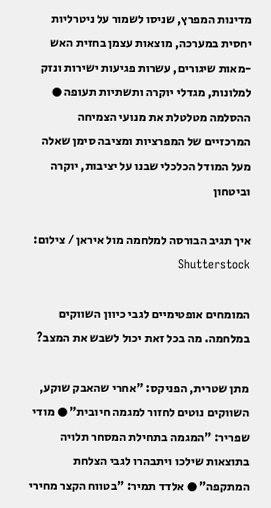מדינות המפרץ, שניסו לשמור על ניטרליות יחסית במערכה, מוצאות עצמן בחזית האש -מאות שיגורים, עשרות פגיעות ישירות ונזק למלונות, מגדלי יוקרה ותשתיות תעופה ● ההסלמה מטלטלת את מנועי הצמיחה המרכזיים של המפרציות ומציבה סימן שאלה מעל המודל הכלכלי שבנו על יציבות, יוקרה וביטחון

איך תגיב הבורסה למלחמה מול איראן / צילום: Shutterstock

המומחים אופטימיים לגבי כיוון השווקים במלחמה. מה בכל זאת יכול לשבש את המצב?

מתן שטרית, הפניקס: "אחרי שהאבק שוקע, השווקים נוטים לחזור למגמה חיובית" ● מודי שפריר: "המגמה בתחילת המסחר תלויה בתוצאות שילכו ויתבהרו לגבי הצלחת המתקפה" ● אלדד תמיר: "בטווח הקצר מחירי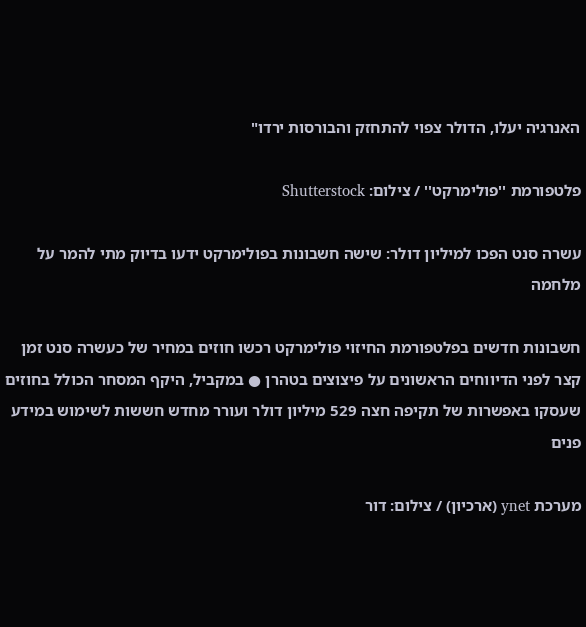האנרגיה יעלו, הדולר צפוי להתחזק והבורסות ירדו"

פלטפורמת ''פולימרקט'' / צילום: Shutterstock

עשרה סנט הפכו למיליון דולר: שישה חשבונות בפולימרקט ידעו בדיוק מתי להמר על מלחמה

חשבונות חדשים בפלטפורמת החיזוי פולימרקט רכשו חוזים במחיר של כעשרה סנט זמן קצר לפני הדיווחים הראשונים על פיצוצים בטהרן ● במקביל, היקף המסחר הכולל בחוזים שעסקו באפשרות של תקיפה חצה 529 מיליון דולר ועורר מחדש חששות לשימוש במידע פנים

מערכת ynet (ארכיון) / צילום: דור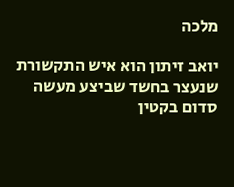מלכה

יואב זיתון הוא איש התקשורת שנעצר בחשד שביצע מעשה סדום בקטין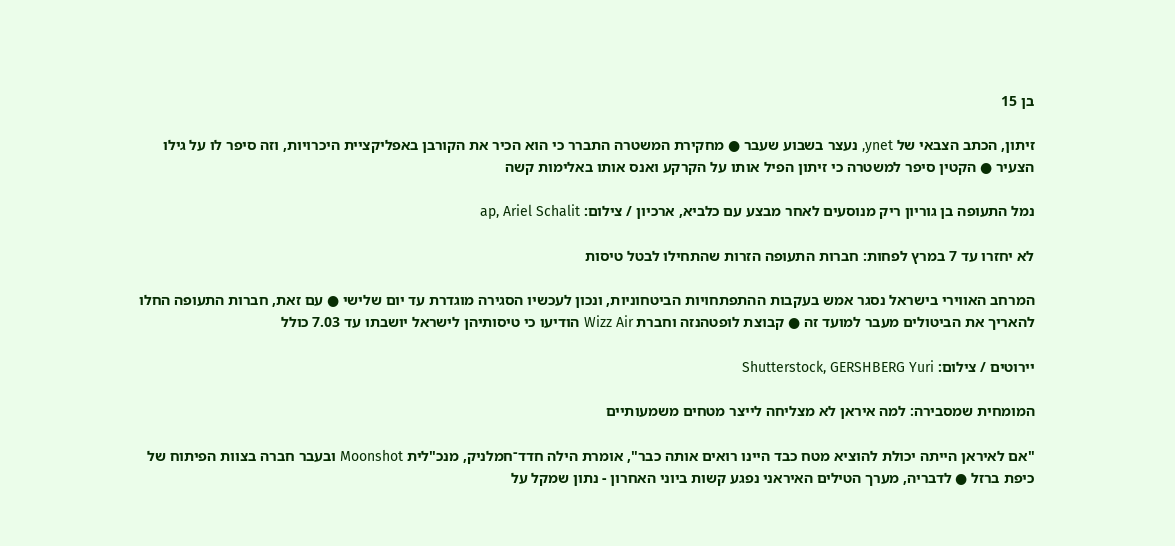בן 15

זיתון, הכתב הצבאי של ynet, נעצר בשבוע שעבר ● מחקירת המשטרה התברר כי הוא הכיר את הקורבן באפליקציית היכרויות, וזה סיפר לו על גילו הצעיר ● הקטין סיפר למשטרה כי זיתון הפיל אותו על הקרקע ואנס אותו באלימות קשה

נמל התעופה בן גוריון ריק מנוסעים לאחר מבצע עם כלביא, ארכיון / צילום: ap, Ariel Schalit

לא יחזרו עד 7 במרץ לפחות: חברות התעופה הזרות שהתחילו לבטל טיסות

המרחב האווירי בישראל נסגר אמש בעקבות ההתפתחויות הביטחוניות, ונכון לעכשיו הסגירה מוגדרת עד יום שלישי ● עם זאת, חברות התעופה החלו להאריך את הביטולים מעבר למועד זה ● קבוצת לופטהנזה וחברת Wizz Air הודיעו כי טיסותיהן לישראל יושבתו עד 7.03 כולל

יירוטים / צילום: Shutterstock, GERSHBERG Yuri

המומחית שמסבירה: למה איראן לא מצליחה לייצר מטחים משמעותיים

"אם לאיראן הייתה יכולת להוציא מטח כבד היינו רואים אותה כבר", אומרת הילה חדד־חמלניק, מנכ"לית Moonshot ובעבר חברה בצוות הפיתוח של כיפת ברזל ● לדבריה, מערך הטילים האיראני נפגע קשות ביוני האחרון - נתון שמקל על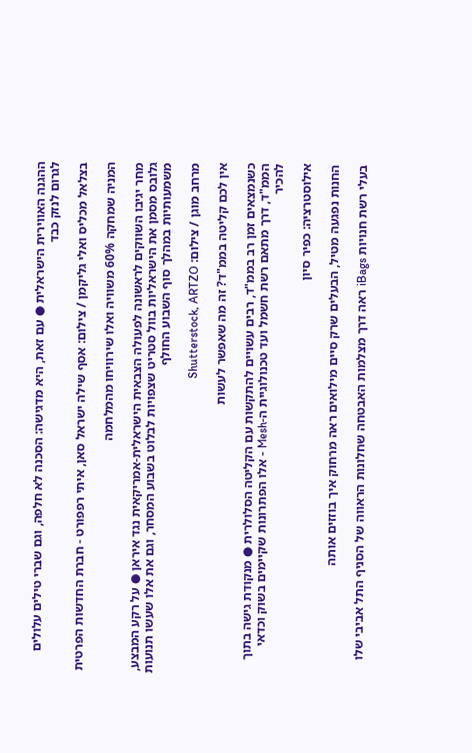ההגנה האווירית הישראלית ● עם זאת, היא מדגישה: הסכנה לא חלפה, וגם שברי טילים עלולים לגרום לנזק כבד

בצלאל מכליס ואלי גליקמן / צילום: אסף שילה ישראל סאן, איתי רפפורט - חברת החדשות הפרטית

המניה שמחקה 60% משוויה ואלו שירוויחו מהמלחמה

מחר יגיבו השווקים לראשונה לפעולה הצבאית הישראלית-אמריקאית נגד איראן ● על רקע המבצע, גלובס מסמן את הישראליות בוול סטריט שצפויות לבלוט בשבוע המסחר, וגם את אלו שעשו תנועות משמעותיות במהלך סוף השבוע החולף

מרחב מוגן / צילום: Shutterstock, ARTZO

אין לכם קליטה בממ"ד? זה מה שאפשר לעשות

כשנמצאים זמן רב בממ"ד, רבים עשויים להתקשות עם הקליטה הסלולרית ● מנקודת גישה בתוך הממ"ד, דרך מתאם רשת חשמל ועד טכנולוגיית ה-Mesh - אלו הפתרונות שקיימים בשוק וכדאי להכיר

אילוסטרציה: כפיר סיון

החנות נפגעה מטיל, הבעלים שרק סיים מילואים ראה מרחוק איך בוזזים אותה

בעלי רשת חנויות iBags ראה דרך מצלמות האבטחה שחלונות הראווה של הסניף התל אביבי שלו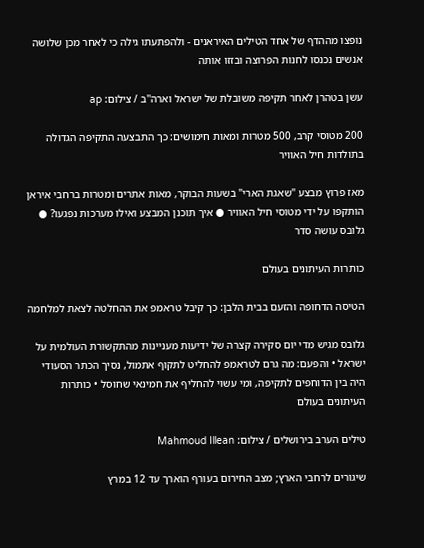נופצו מההדף של אחד הטילים האיראנים - ולהפתעתו גילה כי לאחר מכן שלושה אנשים נכנסו לחנות הפרוצה ובזזו אותה

עשן בטהרן לאחר תקיפה משובלת של ישראל וארה''ב / צילום: ap

200 מטוסי קרב, 500 מטרות ומאות חימושים: כך התבצעה התקיפה הגדולה בתולדות חיל האוויר

מאז פרוץ מבצע "שאגת הארי" בשעות הבוקר, מאות אתרים ומטרות ברחבי איראן הותקפו על ידי מטוסי חיל האוויר ● איך תוכנן המבצע ואילו מערכות נפגעו? ● גלובס עושה סדר

כותרות העיתונים בעולם

הטיסה הדחופה והזעם בבית הלבן: כך קיבל טראמפ את ההחלטה לצאת למלחמה

גלובס מגיש מדי יום סקירה קצרה של ידיעות מעניינות מהתקשורת העולמית על ישראל • והפעם: מה גרם לטראמפ להחליט לתקוף אתמול, נסיך הכתר הסעודי היה בין הדוחפים לתקיפה, ומי עשוי להחליף את חמינאי שחוסל • כותרות העיתונים בעולם

טילים הערב בירושלים / צילום: Mahmoud Illean

שיגורים לרחבי הארץ; מצב החירום בעורף הוארך עד 12 במרץ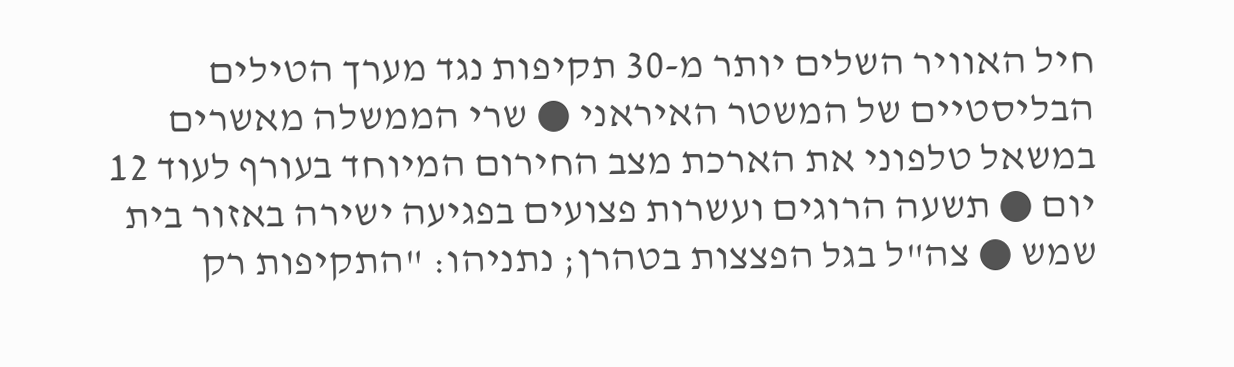חיל האוויר השלים יותר מ-30 תקיפות נגד מערך הטילים הבליסטיים של המשטר האיראני ● שרי הממשלה מאשרים במשאל טלפוני את הארכת מצב החירום המיוחד בעורף לעוד 12 יום ● תשעה הרוגים ועשרות פצועים בפגיעה ישירה באזור בית שמש ● צה"ל בגל הפצצות בטהרן; נתניהו: "התקיפות רק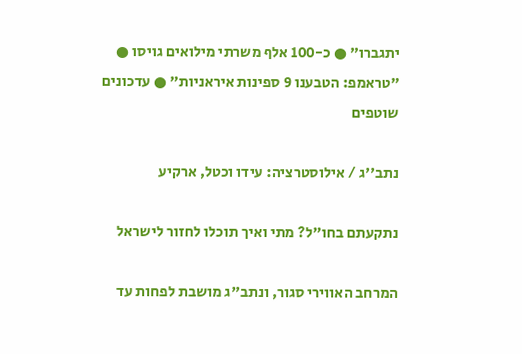יתגברו" ● כ-100 אלף משרתי מילואים גויסו ● "טראמפ: הטבענו 9 ספינות איראניות" ● עדכונים שוטפים

נתב''ג / אילוסטרציה: עידו וכטל, ארקיע

נתקעתם בחו"ל? מתי ואיך תוכלו לחזור לישראל

המרחב האווירי סגור, ונתב"ג מושבת לפחות עד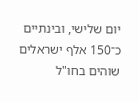יום שלישי, ובינתיים כ־150 אלף ישראלים שוהים בחו"ל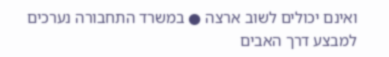ואינם יכולים לשוב ארצה ● במשרד התחבורה נערכים למבצע דרך האבים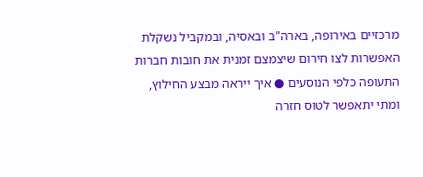מרכזיים באירופה, בארה"ב ובאסיה, ובמקביל נשקלת האפשרות לצו חירום שיצמצם זמנית את חובות חברות התעופה כלפי הנוסעים ● איך ייראה מבצע החילוץ, ומתי יתאפשר לטוס חזרה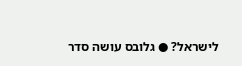לישראל? ● גלובס עושה סדר